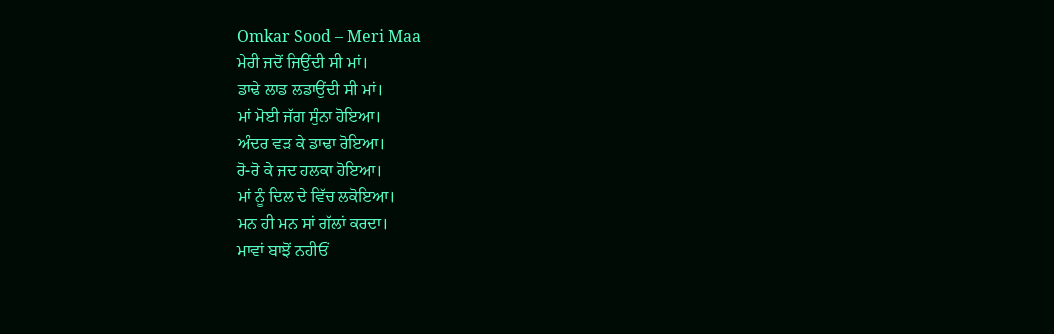Omkar Sood – Meri Maa
ਮੇਰੀ ਜਦੋਂ ਜਿਉਂਦੀ ਸੀ ਮਾਂ।
ਡਾਢੇ ਲਾਡ ਲਡਾਉਂਦੀ ਸੀ ਮਾਂ।
ਮਾਂ ਮੋਈ ਜੱਗ ਸੁੰਨਾ ਹੋਇਆ।
ਅੰਦਰ ਵੜ ਕੇ ਡਾਢਾ ਰੋਇਆ।
ਰੋ-ਰੋ ਕੇ ਜਦ ਹਲਕਾ ਹੋਇਆ।
ਮਾਂ ਨੂੰ ਦਿਲ ਦੇ ਵਿੱਚ ਲਕੋਇਆ।
ਮਨ ਹੀ ਮਨ ਸਾਂ ਗੱਲਾਂ ਕਰਦਾ।
ਮਾਵਾਂ ਬਾਝੋਂ ਨਹੀਓਂ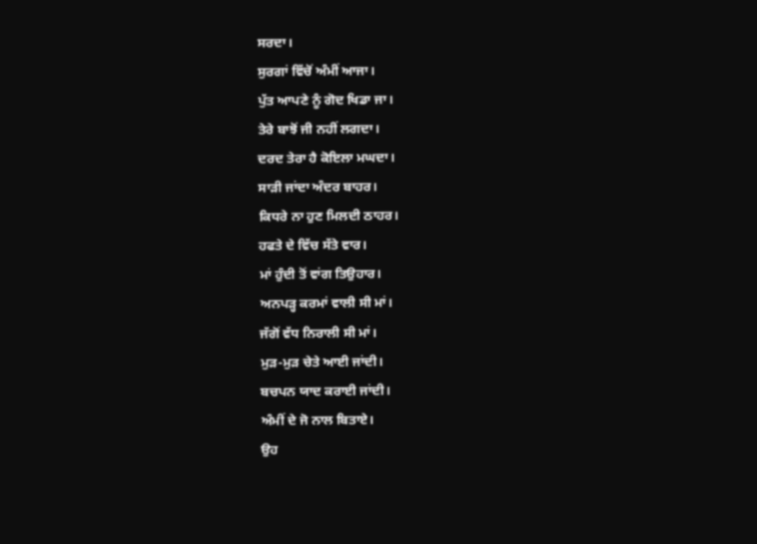ਸਰਦਾ।
ਸੁਰਗਾਂ ਵਿੱਚੋਂ ਅੰਮੀਂ ਆਜਾ।
ਪੁੱਤ ਆਪਣੇ ਨੂੰ ਗੋਦ ਖਿਡਾ ਜਾ।
ਤੇਰੇ ਬਾਝੋਂ ਜੀ ਨਹੀਂ ਲਗਦਾ।
ਦਰਦ ਤੇਰਾ ਹੈ ਕੋਇਲਾ ਮਘਦਾ।
ਸਾੜੀ ਜਾਂਦਾ ਅੰਦਰ ਬਾਹਰ।
ਕਿਧਰੇ ਨਾ ਹੁਣ ਮਿਲਦੀ ਠਾਹਰ।
ਹਫਤੇ ਦੇ ਵਿੱਚ ਸੱਤੇ ਵਾਰ।
ਮਾਂ ਹੁੰਦੀ ਤੋਂ ਵਾਂਗ ਤਿਉਹਾਰ।
ਅਨਪੜ੍ਹ ਕਰਮਾਂ ਵਾਲੀ ਸੀ ਮਾਂ।
ਜੱਗੋਂ ਵੱਧ ਨਿਰਾਲੀ ਸੀ ਮਾਂ।
ਮੁੜ-ਮੁੜ ਚੇਤੇ ਆਈ ਜਾਂਦੀ।
ਬਚਪਨ ਯਾਦ ਕਰਾਈ ਜਾਂਦੀ।
ਅੰਮੀਂ ਦੇ ਜੋ ਨਾਲ ਬਿਤਾਏ।
ਉਹ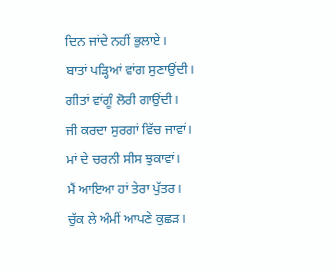ਦਿਨ ਜਾਂਦੇ ਨਹੀਂ ਭੁਲਾਏ।
ਬਾਤਾਂ ਪੜ੍ਹਿਆਂ ਵਾਂਗ ਸੁਣਾਉਂਦੀ।
ਗੀਤਾਂ ਵਾਂਗੂੰ ਲੋਰੀ ਗਾਉਂਦੀ।
ਜੀ ਕਰਦਾ ਸੁਰਗਾਂ ਵਿੱਚ ਜਾਵਾਂ।
ਮਾਂ ਦੇ ਚਰਨੀ ਸੀਸ ਝੁਕਾਵਾਂ।
ਮੈਂ ਆਇਆ ਹਾਂ ਤੇਰਾ ਪੁੱਤਰ।
ਚੁੱਕ ਲੇ ਅੰਮੀਂ ਆਪਣੇ ਕੁਛੜ।